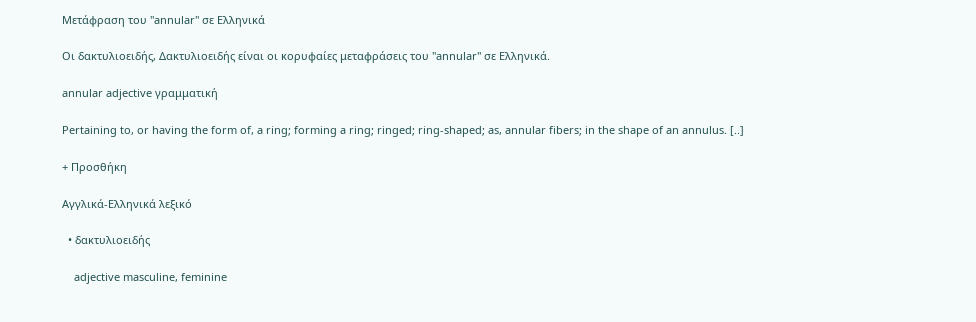Μετάφραση του "annular" σε Ελληνικά

Οι δακτυλιοειδής, Δακτυλιοειδής είναι οι κορυφαίες μεταφράσεις του "annular" σε Ελληνικά.

annular adjective γραμματική

Pertaining to, or having the form of, a ring; forming a ring; ringed; ring-shaped; as, annular fibers; in the shape of an annulus. [..]

+ Προσθήκη

Αγγλικά-Ελληνικά λεξικό

  • δακτυλιοειδής

    adjective masculine, feminine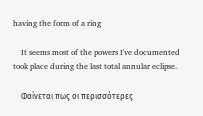having the form of a ring

    It seems most of the powers I've documented took place during the last total annular eclipse.

    Φαίνεται πως οι περισσότερες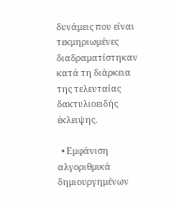δυνάμεις που είναι τεκμηριωμένες διαδραματίστηκαν κατά τη διάρκεια της τελευταίας δακτυλιοειδής έκλειψης.

  • Εμφάνιση αλγοριθμικά δημιουργημένων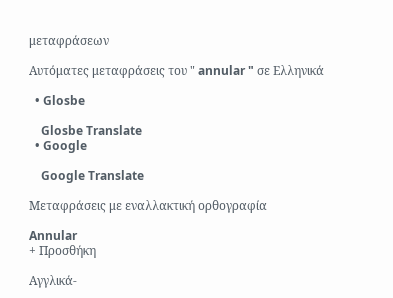μεταφράσεων

Αυτόματες μεταφράσεις του " annular " σε Ελληνικά

  • Glosbe

    Glosbe Translate
  • Google

    Google Translate

Μεταφράσεις με εναλλακτική ορθογραφία

Annular
+ Προσθήκη

Αγγλικά-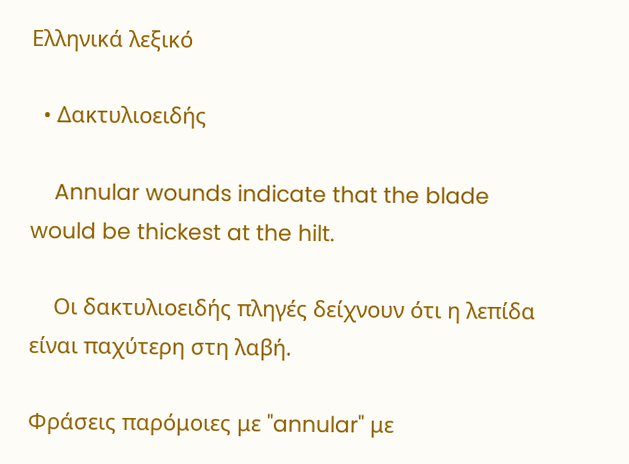Ελληνικά λεξικό

  • Δακτυλιοειδής

    Annular wounds indicate that the blade would be thickest at the hilt.

    Οι δακτυλιοειδής πληγές δείχνουν ότι η λεπίδα είναι παχύτερη στη λαβή.

Φράσεις παρόμοιες με "annular" με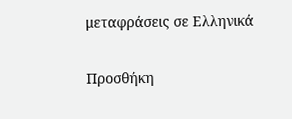μεταφράσεις σε Ελληνικά

Προσθήκη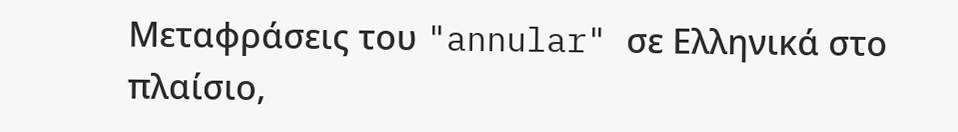Μεταφράσεις του "annular" σε Ελληνικά στο πλαίσιο,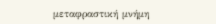μεταφραστική μνήμη